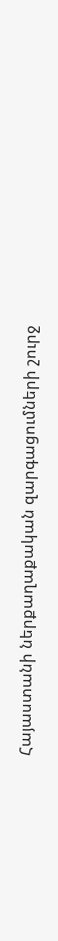Հայաստանի ներքաղաքական զարգացումների շուրջ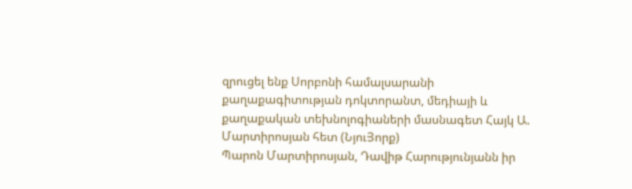զրուցել ենք Սորբոնի համալսարանի քաղաքագիտության դոկտորանտ, մեդիայի և քաղաքական տեխնոլոգիաների մասնագետ Հայկ Ա. Մարտիրոսյան հետ (ՆյուՅորք)
Պարոն Մարտիրոսյան, Դավիթ Հարությունյանն իր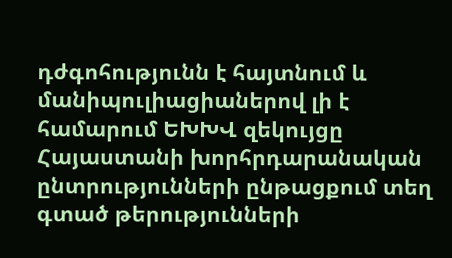դժգոհությունն է հայտնում և մանիպուլիացիաներով լի է համարում ԵԽԽՎ զեկույցը Հայաստանի խորհրդարանական ընտրությունների ընթացքում տեղ գտած թերությունների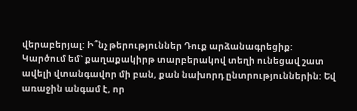վերաբերյալ: Ի՞նչ թերություններ Դուք արձանագրեցիք:
Կարծում եմ` քաղաքակիրթ տարբերակով տեղի ունեցավ շատ ավելի վտանգավոր մի բան, քան նախորդ ընտրություններին: Եվ առաջին անգամ է, որ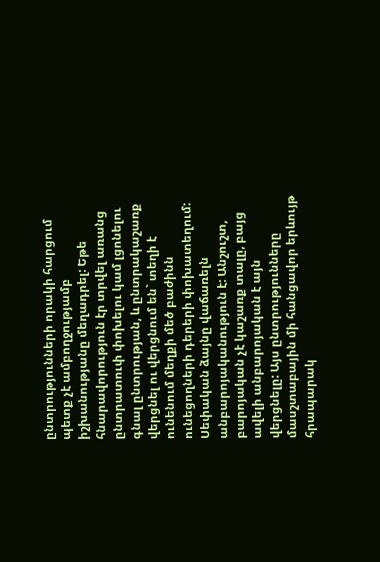ընտրությունների որակի հարցում պետք չէ ամբողջությամբ իշխանությանը մեղադրել: Եթե հնարավորություն էր տրվել առանց ընտրատուփ փոխելու կամ լցոնելու գնալ ընտրության, և ընտրակաշառք վերցնել ու վերցնում են` տեղի է ունենում մեղքի մեծ բաժինն ունեցողների դերերի փոխատեղում: Սեփական ձայնը վաճառելն անբարոյականություն է: Անշուշտ, բարոյական չէ կաշառք տալը, բայց ավելի անբարոյական է այն վերցնելը: Այս ընտրությունները մասշտաբային մի հանցավոր երևույթ հրապարակ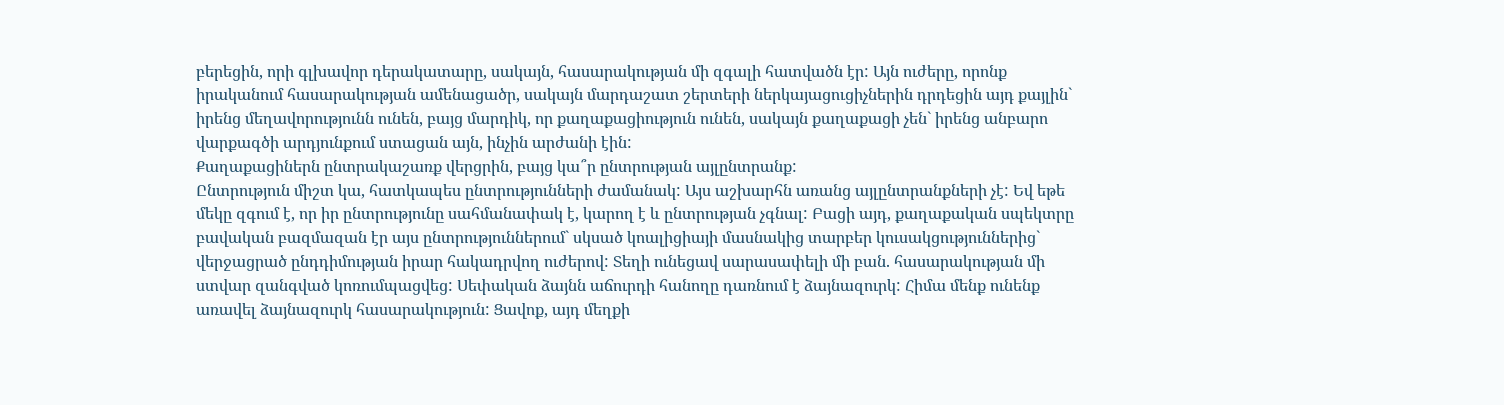բերեցին, որի գլխավոր դերակատարը, սակայն, հասարակության մի զգալի հատվածն էր: Այն ուժերը, որոնք իրականում հասարակության ամենացածր, սակայն մարդաշատ շերտերի ներկայացուցիչներին դրդեցին այդ քայլին` իրենց մեղավորությունն ունեն, բայց մարդիկ, որ քաղաքացիություն ունեն, սակայն քաղաքացի չեն` իրենց անբարո վարքագծի արդյունքում ստացան այն, ինչին արժանի էին:
Քաղաքացիներն ընտրակաշառք վերցրին, բայց կա՞ր ընտրության այլընտրանք:
Ընտրություն միշտ կա, հատկապես ընտրությունների ժամանակ: Այս աշխարհն առանց այլընտրանքների չէ: Եվ եթե մեկը զգում է, որ իր ընտրությունը սահմանափակ է, կարող է և ընտրության չգնալ: Բացի այդ, քաղաքական սպեկտրը բավական բազմազան էր այս ընտրություններում` սկսած կոալիցիայի մասնակից տարբեր կուսակցություններից` վերջացրած ընդդիմության իրար հակադրվող ուժերով: Տեղի ունեցավ սարասափելի մի բան. հասարակության մի ստվար զանգված կոռումպացվեց: Սեփական ձայնն աճուրդի հանողը դառնում է ձայնազուրկ: Հիմա մենք ունենք առավել ձայնազուրկ հասարակություն: Ցավոք, այդ մեղքի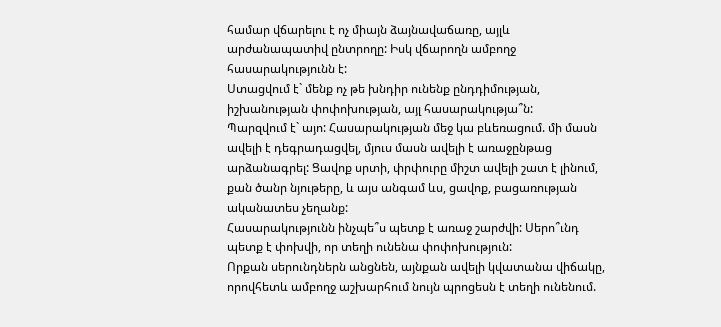համար վճարելու է ոչ միայն ձայնավաճառը, այլև արժանապատիվ ընտրողը: Իսկ վճարողն ամբողջ հասարակությունն է:
Ստացվում է` մենք ոչ թե խնդիր ունենք ընդդիմության, իշխանության փոփոխության, այլ հասարակությա՞ն:
Պարզվում է` այո: Հասարակության մեջ կա բևեռացում. մի մասն ավելի է դեգրադացվել, մյուս մասն ավելի է առաջընթաց արձանագրել: Ցավոք սրտի, փրփուրը միշտ ավելի շատ է լինում, քան ծանր նյութերը, և այս անգամ ևս, ցավոք, բացառության ականատես չեղանք:
Հասարակությունն ինչպե՞ս պետք է առաջ շարժվի: Սերո՞ւնդ պետք է փոխվի, որ տեղի ունենա փոփոխություն:
Որքան սերունդներն անցնեն, այնքան ավելի կվատանա վիճակը, որովհետև ամբողջ աշխարհում նույն պրոցեսն է տեղի ունենում.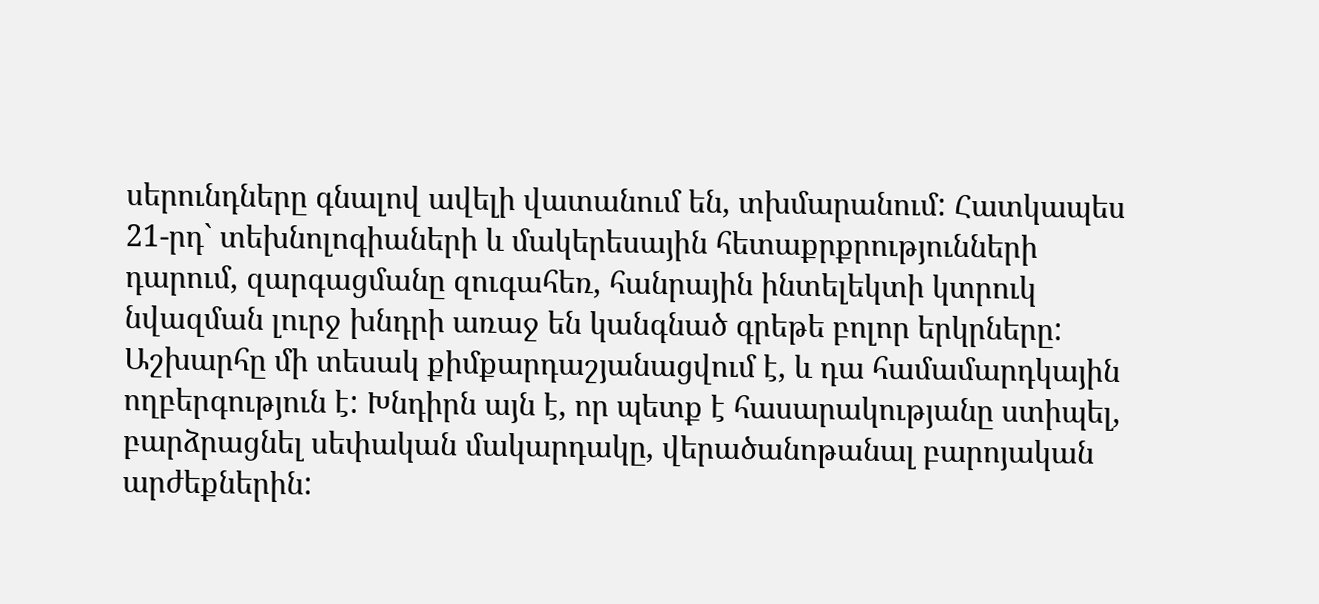սերունդները գնալով ավելի վատանում են, տխմարանում: Հատկապես 21-րդ` տեխնոլոգիաների և մակերեսային հետաքրքրությունների դարում, զարգացմանը զուգահեռ, հանրային ինտելեկտի կտրուկ նվազման լուրջ խնդրի առաջ են կանգնած գրեթե բոլոր երկրները: Աշխարհը մի տեսակ քիմքարդաշյանացվում է, և դա համամարդկային ողբերգություն է: Խնդիրն այն է, որ պետք է հասարակությանը ստիպել, բարձրացնել սեփական մակարդակը, վերածանոթանալ բարոյական արժեքներին: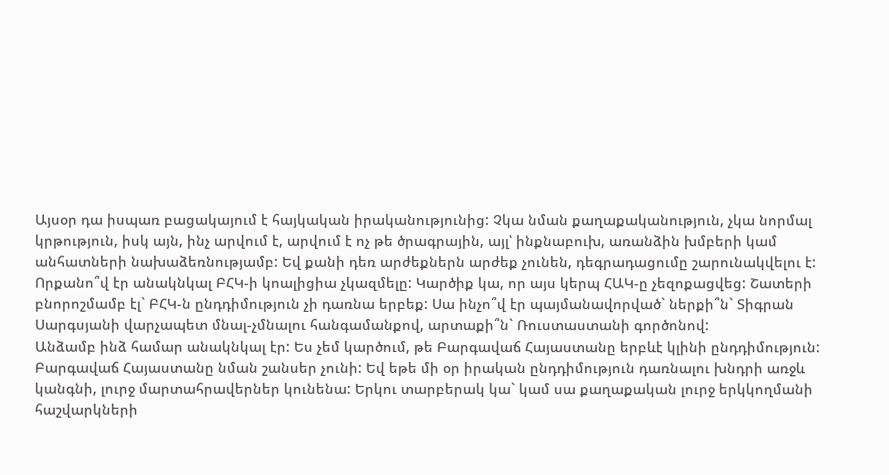Այսօր դա իսպառ բացակայում է հայկական իրականությունից: Չկա նման քաղաքականություն, չկա նորմալ կրթություն, իսկ այն, ինչ արվում է, արվում է ոչ թե ծրագրային, այլ՝ ինքնաբուխ, առանձին խմբերի կամ անհատների նախաձեռնությամբ: Եվ քանի դեռ արժեքներն արժեք չունեն, դեգրադացումը շարունակվելու է:
Որքանո՞վ էր անակնկալ ԲՀԿ-ի կոալիցիա չկազմելը: Կարծիք կա, որ այս կերպ ՀԱԿ-ը չեզոքացվեց: Շատերի բնորոշմամբ էլ` ԲՀԿ-ն ընդդիմություն չի դառնա երբեք: Սա ինչո՞վ էր պայմանավորված` ներքի՞ն` Տիգրան Սարգսյանի վարչապետ մնալ-չմնալու հանգամանքով, արտաքի՞ն` Ռուստաստանի գործոնով:
Անձամբ ինձ համար անակնկալ էր: Ես չեմ կարծում, թե Բարգավաճ Հայաստանը երբևէ կլինի ընդդիմություն: Բարգավաճ Հայաստանը նման շանսեր չունի: Եվ եթե մի օր իրական ընդդիմություն դառնալու խնդրի առջև կանգնի, լուրջ մարտահրավերներ կունենա: Երկու տարբերակ կա` կամ սա քաղաքական լուրջ երկկողմանի հաշվարկների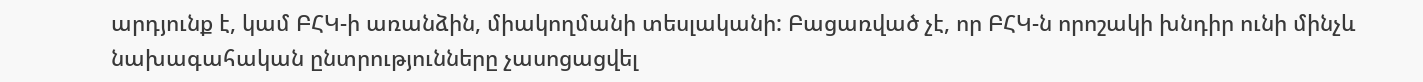արդյունք է, կամ ԲՀԿ-ի առանձին, միակողմանի տեսլականի: Բացառված չէ, որ ԲՀԿ-ն որոշակի խնդիր ունի մինչև նախագահական ընտրությունները չասոցացվել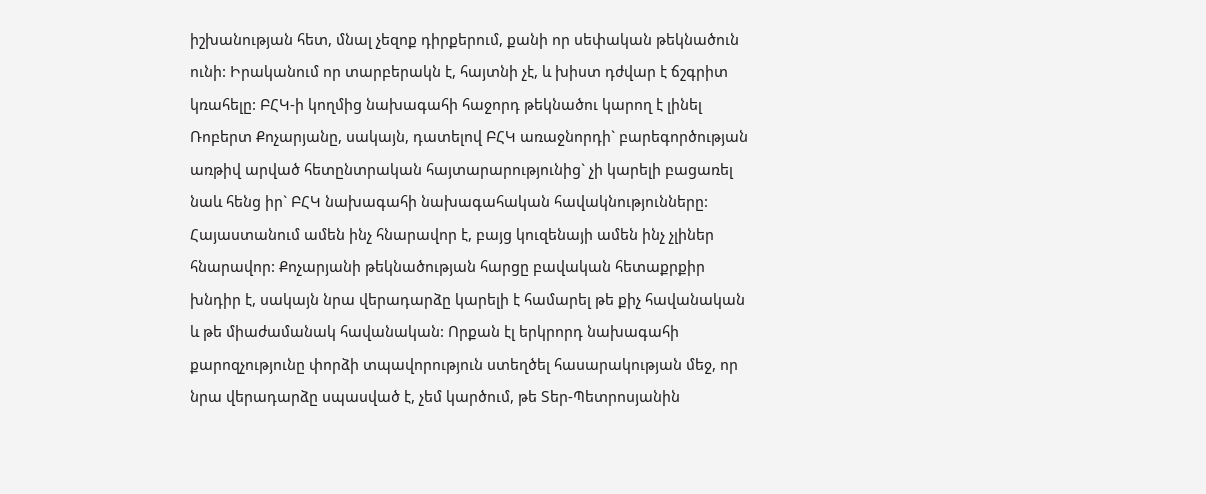իշխանության հետ, մնալ չեզոք դիրքերում, քանի որ սեփական թեկնածուն ունի: Իրականում որ տարբերակն է, հայտնի չէ, և խիստ դժվար է ճշգրիտ կռահելը: ԲՀԿ-ի կողմից նախագահի հաջորդ թեկնածու կարող է լինել Ռոբերտ Քոչարյանը, սակայն, դատելով ԲՀԿ առաջնորդի` բարեգործության առթիվ արված հետընտրական հայտարարությունից` չի կարելի բացառել նաև հենց իր` ԲՀԿ նախագահի նախագահական հավակնությունները: Հայաստանում ամեն ինչ հնարավոր է, բայց կուզենայի ամեն ինչ չլիներ հնարավոր: Քոչարյանի թեկնածության հարցը բավական հետաքրքիր խնդիր է, սակայն նրա վերադարձը կարելի է համարել թե քիչ հավանական և թե միաժամանակ հավանական: Որքան էլ երկրորդ նախագահի քարոզչությունը փորձի տպավորություն ստեղծել հասարակության մեջ, որ նրա վերադարձը սպասված է, չեմ կարծում, թե Տեր-Պետրոսյանին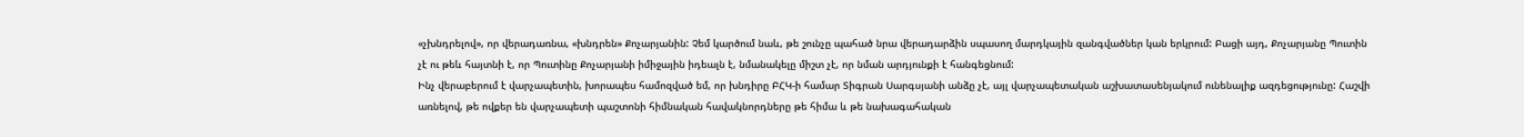«չխնդրելով», որ վերադառնա, «խնդրեն» Քոչարյանին: Չեմ կարծում նաև, թե շունչը պահած նրա վերադարձին սպասող մարդկային զանգվածներ կան երկրում: Բացի այդ, Քոչարյանը Պուտին չէ ու թեև հայտնի է, որ Պուտինը Քոչարյանի իմիջային իդեալն է, նմանակելը միշտ չէ, որ նման արդյունքի է հանգեցնում:
Ինչ վերաբերում է վարչապետին, խորապես համոզված եմ, որ խնդիրը ԲՀԿ-ի համար Տիգրան Սարգսյանի անձը չէ, այլ վարչապետական աշխատասենյակում ունենալիք ազդեցությունը: Հաշվի առնելով, թե ովքեր են վարչապետի պաշտոնի հիմնական հավակնորդները թե հիմա և թե նախագահական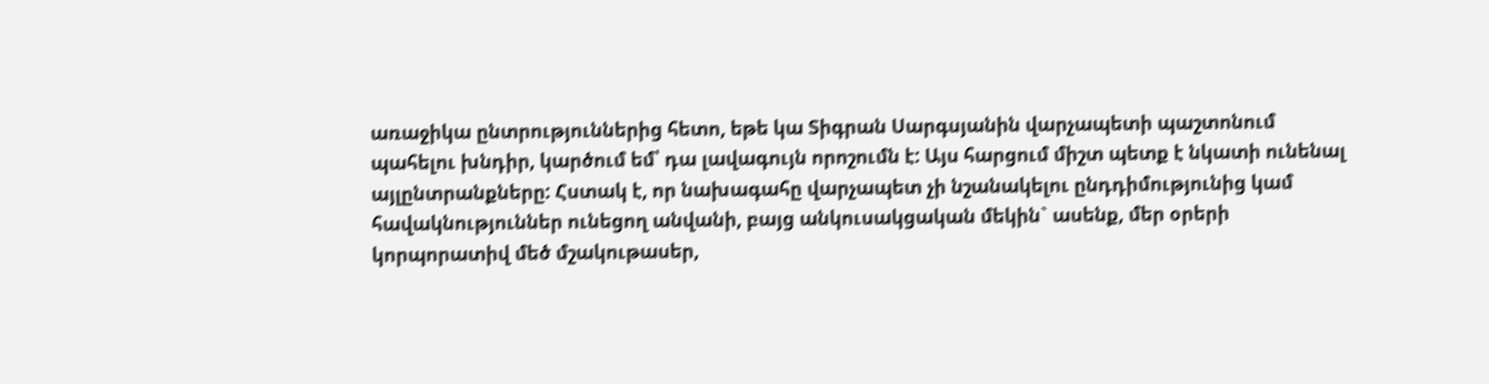առաջիկա ընտրություններից հետո, եթե կա Տիգրան Սարգսյանին վարչապետի պաշտոնում պահելու խնդիր, կարծում եմ՝ դա լավագույն որոշումն է: Այս հարցում միշտ պետք է նկատի ունենալ այլընտրանքները: Հստակ է, որ նախագահը վարչապետ չի նշանակելու ընդդիմությունից կամ հավակնություններ ունեցող անվանի, բայց անկուսակցական մեկին` ասենք, մեր օրերի կորպորատիվ մեծ մշակութասեր,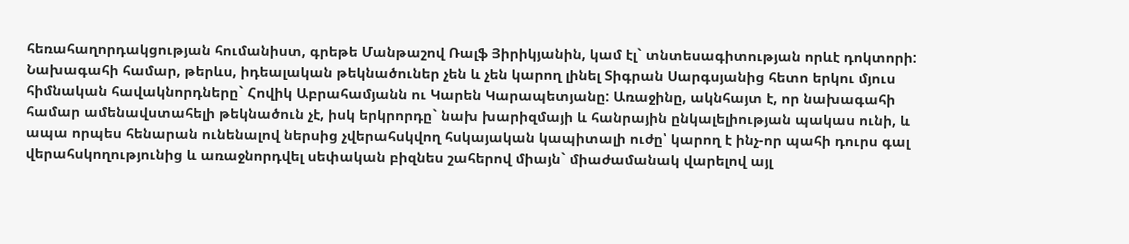հեռահաղորդակցության հումանիստ, գրեթե Մանթաշով Ռալֆ Յիրիկյանին, կամ էլ` տնտեսագիտության որևէ դոկտորի: Նախագահի համար, թերևս, իդեալական թեկնածուներ չեն և չեն կարող լինել Տիգրան Սարգսյանից հետո երկու մյուս հիմնական հավակնորդները` Հովիկ Աբրահամյանն ու Կարեն Կարապետյանը: Առաջինը, ակնհայտ է, որ նախագահի համար ամենավստահելի թեկնածուն չէ, իսկ երկրորդը` նախ խարիզմայի և հանրային ընկալելիության պակաս ունի, և ապա որպես հենարան ունենալով ներսից չվերահսկվող հսկայական կապիտալի ուժը՝ կարող է ինչ-որ պահի դուրս գալ վերահսկողությունից և առաջնորդվել սեփական բիզնես շահերով միայն` միաժամանակ վարելով այլ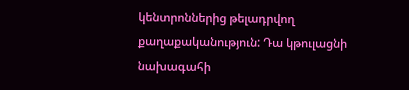կենտրոններից թելադրվող քաղաքականություն: Դա կթուլացնի նախագահի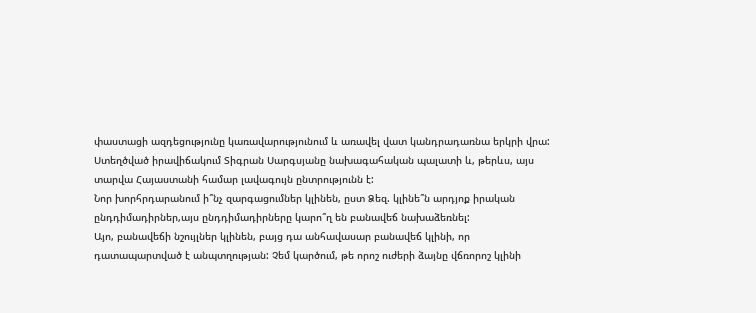փաստացի ազդեցությունը կառավարությունում և առավել վատ կանդրադառնա երկրի վրա: Ստեղծված իրավիճակում Տիգրան Սարգսյանը նախագահական պալատի և, թերևս, այս տարվա Հայաստանի համար լավագույն ընտրությունն է:
Նոր խորհրդարանում ի՞նչ զարգացումներ կլինեն, ըստ Ձեզ. կլինե՞ն արդյոք իրական ընդդիմադիրներ,այս ընդդիմադիրները կարո՞ղ են բանավեճ նախաձեռնել:
Այո, բանավեճի նշույլներ կլինեն, բայց դա անհավասար բանավեճ կլինի, որ դատապարտված է անպտղության: Չեմ կարծում, թե որոշ ուժերի ձայնը վճռորոշ կլինի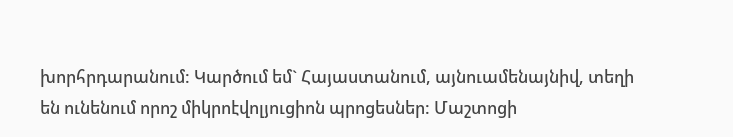խորհրդարանում: Կարծում եմ` Հայաստանում, այնուամենայնիվ, տեղի են ունենում որոշ միկրոէվոլյուցիոն պրոցեսներ: Մաշտոցի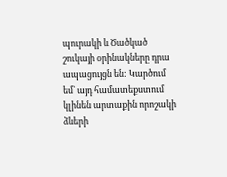պուրակի և Ծածկած շուկայի օրինակները դրա ապացույցն են: Կարծում եմ` այդ համատեքստում կլինեն արտաքին որոշակի ձևերի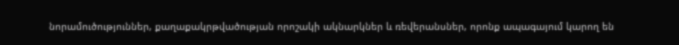նորամուծություններ, քաղաքակրթվածության որոշակի ակնարկներ և ռեվերանսներ, որոնք ապագայում կարող են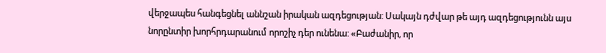վերջապես հանգեցնել աննշան իրական ազդեցության: Սակայն դժվար թե այդ ազդեցությունն այս նորընտիր խորհրդարանում որոշիչ դեր ունենա: «Բաժանիր, որ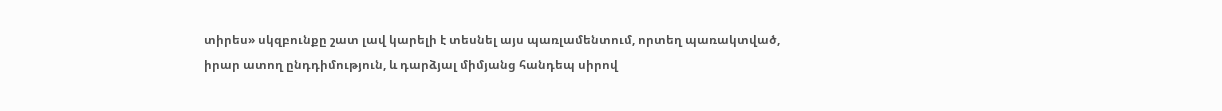տիրես» սկզբունքը շատ լավ կարելի է տեսնել այս պառլամենտում, որտեղ պառակտված, իրար ատող ընդդիմություն, և դարձյալ միմյանց հանդեպ սիրով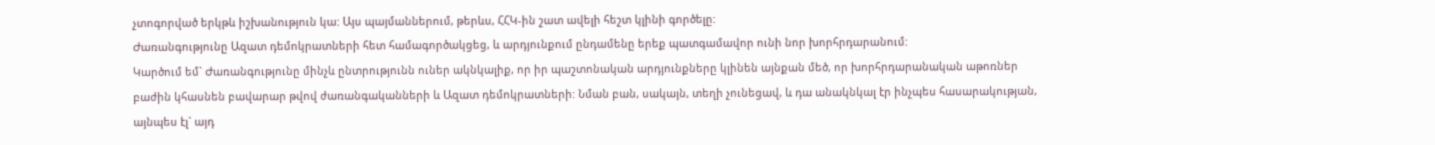չտոգորված երկթև իշխանություն կա: Այս պայմաններում, թերևս, ՀՀԿ-ին շատ ավելի հեշտ կլինի գործելը:
Ժառանգությունը Ազատ դեմոկրատների հետ համագործակցեց, և արդյունքում ընդամենը երեք պատգամավոր ունի նոր խորհրդարանում:
Կարծում եմ` Ժառանգությունը մինչև ընտրությունն ուներ ակնկալիք, որ իր պաշտոնական արդյունքները կլինեն այնքան մեծ, որ խորհրդարանական աթոռներ բաժին կհասնեն բավարար թվով ժառանգականների և Ազատ դեմոկրատների: Նման բան, սակայն, տեղի չունեցավ, և դա անակնկալ էր ինչպես հասարակության, այնպես էլ` այդ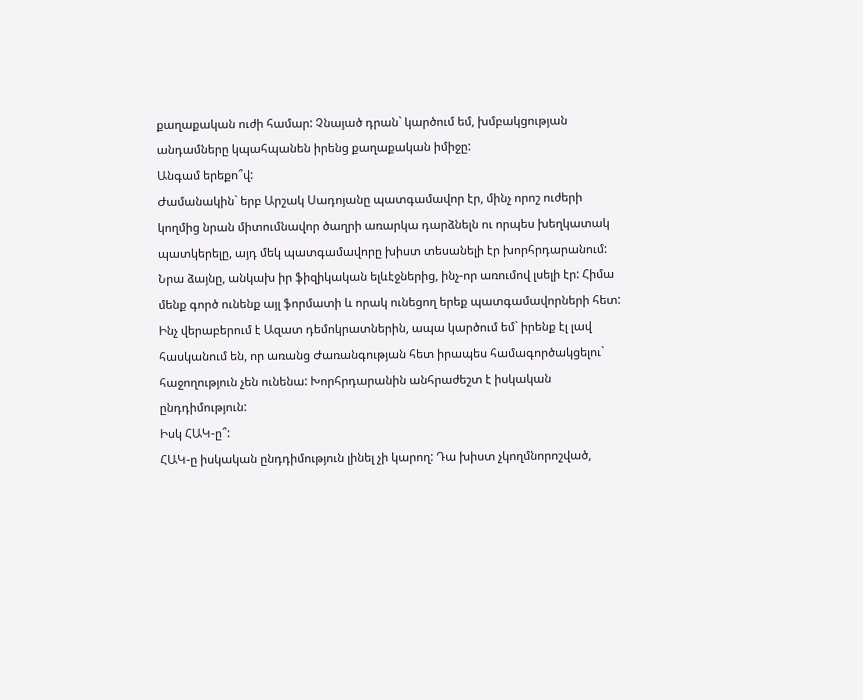քաղաքական ուժի համար: Չնայած դրան` կարծում եմ, խմբակցության անդամները կպահպանեն իրենց քաղաքական իմիջը:
Անգամ երեքո՞վ:
Ժամանակին` երբ Արշակ Սադոյանը պատգամավոր էր, մինչ որոշ ուժերի կողմից նրան միտումնավոր ծաղրի առարկա դարձնելն ու որպես խեղկատակ պատկերելը, այդ մեկ պատգամավորը խիստ տեսանելի էր խորհրդարանում: Նրա ձայնը, անկախ իր ֆիզիկական ելևէջներից, ինչ-որ առումով լսելի էր: Հիմա մենք գործ ունենք այլ ֆորմատի և որակ ունեցող երեք պատգամավորների հետ: Ինչ վերաբերում է Ազատ դեմոկրատներին, ապա կարծում եմ` իրենք էլ լավ հասկանում են, որ առանց Ժառանգության հետ իրապես համագործակցելու` հաջողություն չեն ունենա: Խորհրդարանին անհրաժեշտ է իսկական ընդդիմություն:
Իսկ ՀԱԿ-ը՞:
ՀԱԿ-ը իսկական ընդդիմություն լինել չի կարող: Դա խիստ չկողմնորոշված,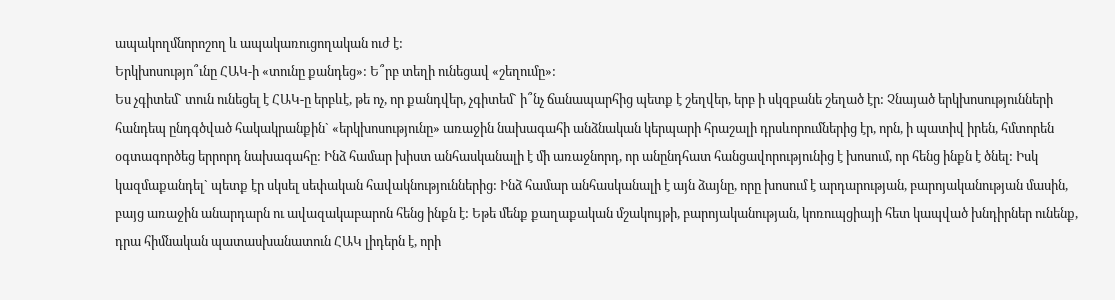ապակողմնորոշող և ապակառուցողական ուժ է:
Երկխոսությո՞ւնը ՀԱԿ-ի «տունը քանդեց»: Ե՞րբ տեղի ունեցավ «շեղումը»:
Ես չգիտեմ` տուն ունեցել է ՀԱԿ-ը երբևէ, թե ոչ, որ քանդվեր, չգիտեմ` ի՞նչ ճանապարհից պետք է շեղվեր, երբ ի սկզբանե շեղած էր: Չնայած երկխոսությունների հանդեպ ընդգծված հակակրանքին` «երկխոսությունը» առաջին նախագահի անձնական կերպարի հրաշալի դրսևորումներից էր, որն, ի պատիվ իրեն, հմտորեն օգտագործեց երրորդ նախագահը: Ինձ համար խիստ անհասկանալի է մի առաջնորդ, որ անընդհատ հանցավորությունից է խոսում, որ հենց ինքն է ծնել: Իսկ կազմաքանդել` պետք էր սկսել սեփական հավակնություններից: Ինձ համար անհասկանալի է այն ձայնը, որը խոսում է արդարության, բարոյականության մասին, բայց առաջին անարդարն ու ավազակաբարոն հենց ինքն է: Եթե մենք քաղաքական մշակույթի, բարոյականության, կոռուպցիայի հետ կապված խնդիրներ ունենք, դրա հիմնական պատասխանատուն ՀԱԿ լիդերն է, որի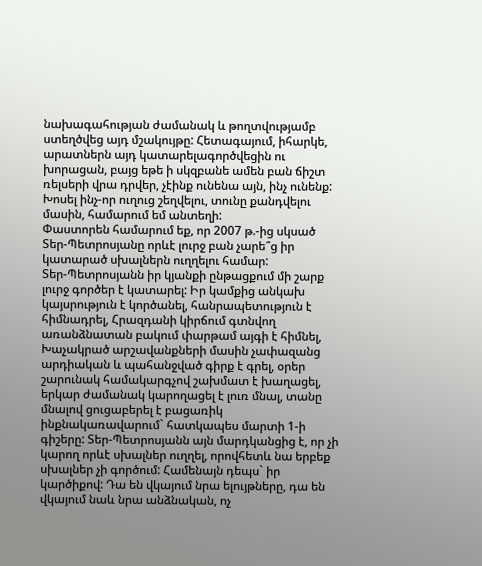նախագահության ժամանակ և թողտվությամբ ստեղծվեց այդ մշակույթը: Հետագայում, իհարկե, արատներն այդ կատարելագործվեցին ու խորացան, բայց եթե ի սկզբանե ամեն բան ճիշտ ռելսերի վրա դրվեր, չէինք ունենա այն, ինչ ունենք: Խոսել ինչ-որ ուղուց շեղվելու, տունը քանդվելու մասին, համարում եմ անտեղի:
Փաստորեն համարում եք, որ 2007 թ.-ից սկսած Տեր-Պետրոսյանը որևէ լուրջ բան չարե՞ց իր կատարած սխալներն ուղղելու համար:
Տեր-Պետրոսյանն իր կյանքի ընթացքում մի շարք լուրջ գործեր է կատարել: Իր կամքից անկախ կայսրություն է կործանել, հանրապետություն է հիմնադրել, Հրազդանի կիրճում գտնվող առանձնատան բակում փարթամ այգի է հիմնել, Խաչակրած արշավանքների մասին չափազանց արդիական և պահանջված գիրք է գրել, օրեր շարունակ համակարգչով շախմատ է խաղացել, երկար ժամանակ կարողացել է լուռ մնալ, տանը մնալով ցուցաբերել է բացառիկ ինքնակառավարում` հատկապես մարտի 1-ի գիշերը: Տեր-Պետրոսյանն այն մարդկանցից է, որ չի կարող որևէ սխալներ ուղղել, որովհետև նա երբեք սխալներ չի գործում: Համենայն դեպս` իր կարծիքով: Դա են վկայում նրա ելույթները, դա են վկայում նաև նրա անձնական, ոչ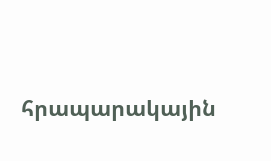հրապարակային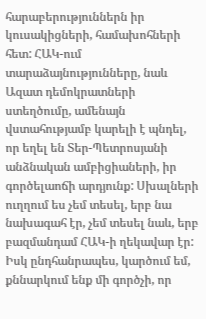հարաբերություններն իր կուսակիցների, համախոհների հետ: ՀԱԿ-ում տարաձայնությունները, նաև Ազատ դեմոկրատների ստեղծումը, ամենայն վստահությամբ կարելի է պնդել, որ եղել են Տեր-Պետրոսյանի անձնական ամբիցիաների, իր գործելաոճի արդյունք: Սխալների ուղղում ես չեմ տեսել, երբ նա նախագահ էր, չեմ տեսել նաև, երբ բազմանդամ ՀԱԿ-ի ղեկավար էր: Իսկ ընդհանրապես, կարծում եմ, քննարկում ենք մի գործչի, որ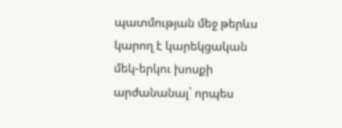պատմության մեջ թերևս կարող է կարեկցական մեկ-երկու խոսքի արժանանալ` որպես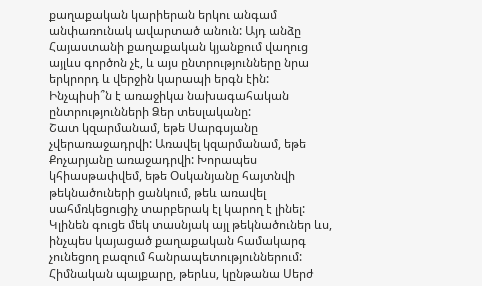քաղաքական կարիերան երկու անգամ անփառունակ ավարտած անուն: Այդ անձը Հայաստանի քաղաքական կյանքում վաղուց այլևս գործոն չէ, և այս ընտրությունները նրա երկրորդ և վերջին կարապի երգն էին:
Ինչպիսի՞ն է առաջիկա նախագահական ընտրությունների Ձեր տեսլականը:
Շատ կզարմանամ, եթե Սարգսյանը չվերառաջադրվի: Առավել կզարմանամ, եթե Քոչարյանը առաջադրվի: Խորապես կհիասթափվեմ, եթե Օսկանյանը հայտնվի թեկնածուների ցանկում, թեև առավել սահմռկեցուցիչ տարբերակ էլ կարող է լինել: Կլինեն գուցե մեկ տասնյակ այլ թեկնածուներ ևս, ինչպես կայացած քաղաքական համակարգ չունեցող բազում հանրապետություններում: Հիմնական պայքարը, թերևս, կընթանա Սերժ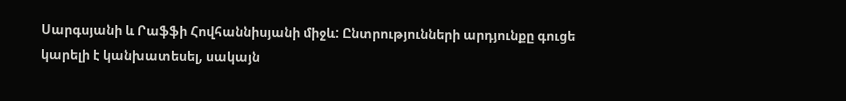Սարգսյանի և Րաֆֆի Հովհաննիսյանի միջև: Ընտրությունների արդյունքը գուցե կարելի է կանխատեսել, սակայն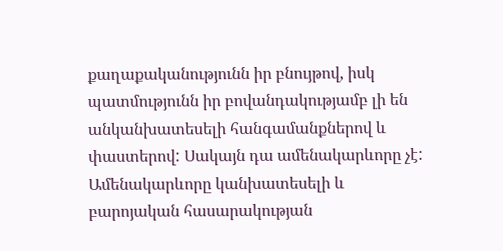քաղաքականությունն իր բնույթով, իսկ պատմությունն իր բովանդակությամբ լի են անկանխատեսելի հանգամանքներով և փաստերով: Սակայն դա ամենակարևորը չէ: Ամենակարևորը կանխատեսելի և բարոյական հասարակության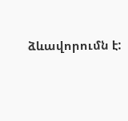ձևավորումն է: